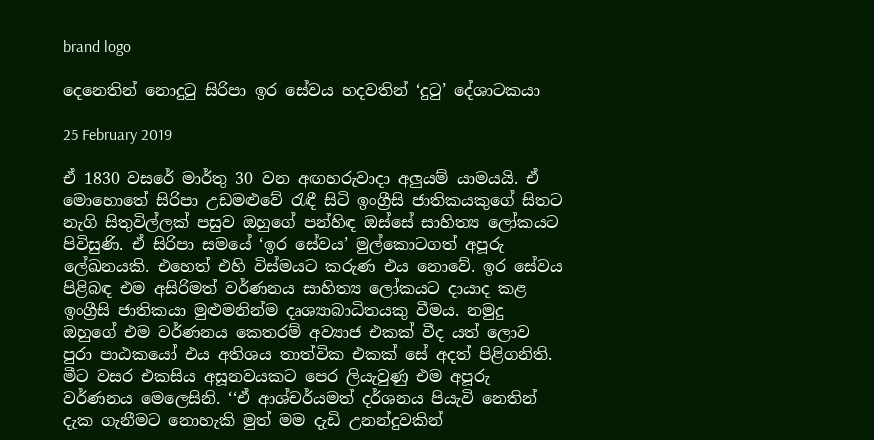brand logo

දෙනෙතින් නොදුටු සිරිපා ඉර සේවය හදවතින් ‘දුටු’ දේශාටකයා

25 February 2019

ඒ 1830 වසරේ මාර්තු 30 වන අඟහරුවාදා අලුයම් යාමයයි. ඒ මොහොතේ සිරිපා උඩමළුවේ රැඳී සිටි ඉංග්‍රීසි ජාතිකයකුගේ සිතට නැගි සිතුවිල්ලක් පසුව ඔහුගේ පන්හිඳ ඔස්සේ සාහිත්‍ය ලෝකයට පිවිසුණි. ඒ සිරිපා සමයේ ‘ඉර සේවය’ මුල්කොටගත් අපූරු ලේඛනයකි. එහෙත් එහි විස්මයට කරුණ එය නොවේ. ඉර සේවය පිළිබඳ එම අසිරිමත් වර්ණනය සාහිත්‍ය ලෝකයට දායාද කළ ඉංග්‍රීසි ජාතිකයා මුළුමනින්ම දෘශ්‍යාබාධිතයකු වීමය. නමුදු ඔහුගේ එම වර්ණනය කෙතරම් අව්‍යාජ එකක් වීද යත් ලොව පුරා පාඨකයෝ එය අතිශය තාත්වික එකක් සේ අදත් පිළිගනිති. මීට වසර එකසිය අසූනවයකට පෙර ලියැවුණු එම අපූරු වර්ණනය මෙලෙසිනි. ‘‘ඒ ආශ්චර්යමත් දර්ශනය පියැවි නෙතින් දැක ගැනීමට නොහැකි මුත් මම දැඩි උනන්දුවකින්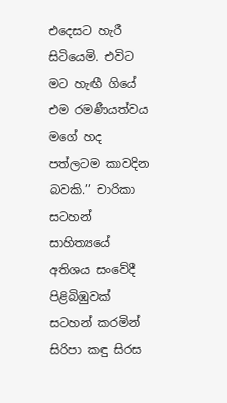එදෙසට හැරී සිටියෙමි. එවිට මට හැඟී ගියේ එම රමණීයත්වය මගේ හද පත්ලටම කාවදින බවකි.’’ චාරිකා සටහන් සාහිත්‍යයේ අතිශය සංවේදී පිළිබිඹුවක් සටහන් කරමින් සිරිපා කඳු සිරස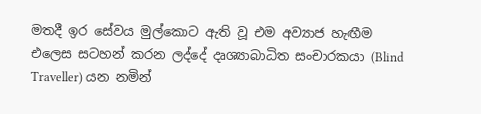මතදී ඉර සේවය මුල්කොට ඇති වූ එම අව්‍යාජ හැඟීම එලෙස සටහන් කරන ලද්දේ දෘශ්‍යාබාධිත සංචාරකයා (Blind Traveller) යන නමින්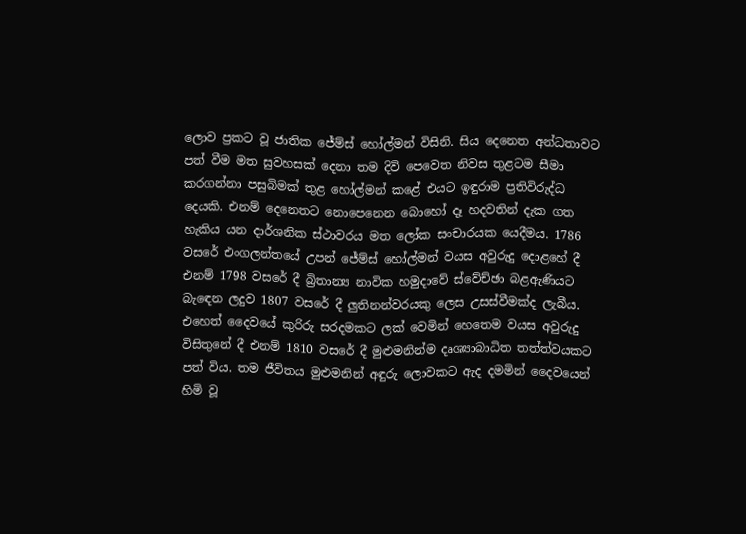ලොව ප්‍රකට වූ ජාතික ජේම්ස් හෝල්මන් විසිනි. සිය දෙනෙත අන්ධතාවට පත් වීම මත සුවහසක් දෙනා තම දිවි පෙවෙත නිවස තුළටම සීමා කරගන්නා පසුබිමක් තුළ හෝල්මන් කළේ එයට ඉඳුරාම ප්‍රතිවිරුද්ධ දෙයකි. එනම් දෙනෙතට නොපෙනෙන බොහෝ දෑ හදවතින් දැක ගත හැකිය යන දාර්ශනික ස්ථාවරය මත ලෝක සංචාරයක යෙදීමය. 1786 වසරේ එංගලන්තයේ උපන් ජේම්ස් හෝල්මන් වයස අවුරුදු දොළහේ දී එනම් 1798 වසරේ දී බ්‍රිතාන්‍ය නාවික හමුදාවේ ස්වේච්ඡා බළඇණියට බැඳෙන ලදුව 1807 වසරේ දී ලුතිනන්වරයකු ලෙස උසස්වීමක්ද ලැබීය. එහෙත් දෛවයේ කුරිරු සරදමකට ලක් වෙමින් හෙතෙම වයස අවුරුදු විසිතුනේ දී එනම් 1810 වසරේ දී මුළුමනින්ම දෘශ්‍යාබාධිත තත්ත්වයකට පත් විය. තම ජීවිතය මුළුමනින් අඳුරු ලොවකට ඇද දමමින් දෛවයෙන් හිමි වූ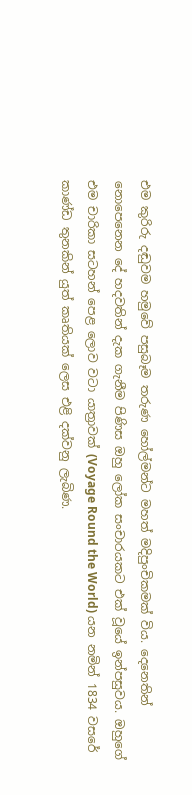එම කුරිරු දඬුවම හමුවේ පසුබෑම තරුණ හෝල්මන්ට මහත් මදිපුංචිකමක් විය. දෙනෙතින් නොපෙනෙන දේ හදවතින් දැක ගැනීම පිණිස ඔහු ලෝක සංචාරයකට එක් වූයේ ඉන්පසුවය. ඔහුගේ එම චාරිකා සටහන් පෙළ ලොව වටා යාත්‍රාවක් (Voyage Round the World) යන නමින් 1834 වසරේ කාණ්ඩ තුනකින් යුත් කෘතියක් ලෙස එළි දක්වනු ලැබිණ.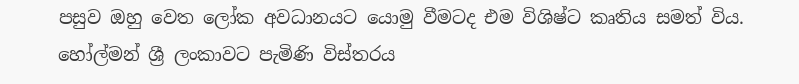පසුව ඔහු වෙත ලෝක අවධානයට යොමු වීමටද එම විශිෂ්ට කෘතිය සමත් විය. හෝල්මන් ශ්‍රී ලංකාවට පැමිණි විස්තරය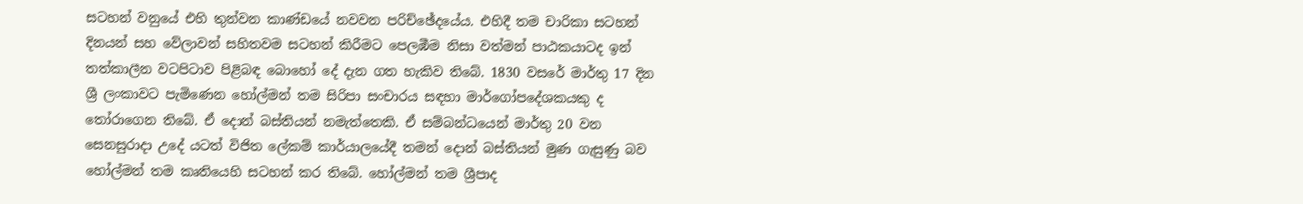සටහන් වනුයේ එහි තුන්වන කාණ්ඩයේ නවවන පරිච්ඡේදයේය. එහිදී තම චාරිකා සටහන් දිනයන් සහ වේලාවන් සහිතවම සටහන් කිරීමට පෙලඹීම නිසා වත්මන් පාඨකයාටද ඉන් තත්කාලීන වටපිටාව පිළිබඳ බොහෝ දේ දැන ගත හැකිව තිබේ. 1830 වසරේ මාර්තු 17 දින ශ්‍රී ලංකාවට පැමිණෙන හෝල්මන් තම සිරිපා සංචාරය සඳහා මාර්ගෝපදේශකයකු ද තෝරාගෙන තිබේ. ඒ දොන් බස්තියන් නමැත්තෙකි. ඒ සම්බන්ධයෙන් මාර්තු 20 වන සෙනසුරාදා උදේ යටත් විජිත ලේකම් කාර්යාලයේදී තමන් දොන් බස්තියන් මුණ ගැසුණු බව හෝල්මන් තම කෘතියෙහි සටහන් කර තිබේ. හෝල්මන් තම ශ්‍රීපාද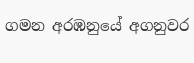ගමන අරඹනුයේ අගනුවර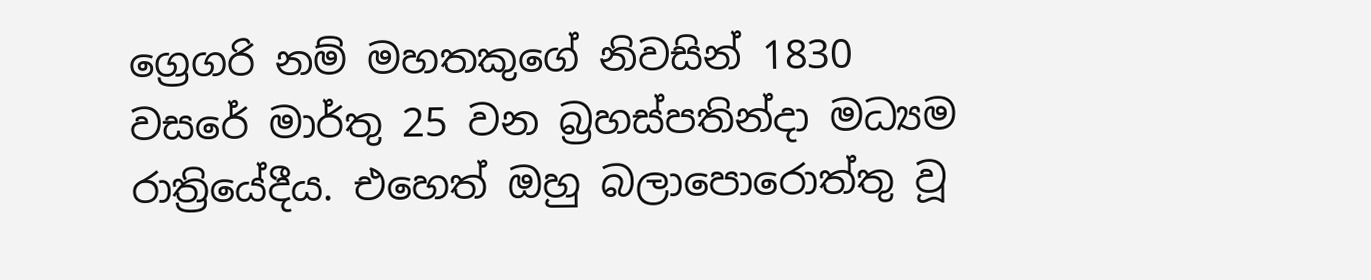ග්‍රෙගරි නම් මහතකුගේ නිවසින් 1830 වසරේ මාර්තු 25 වන බ්‍රහස්පතින්දා මධ්‍යම රාත්‍රියේදීය. එහෙත් ඔහු බලාපොරොත්තු වූ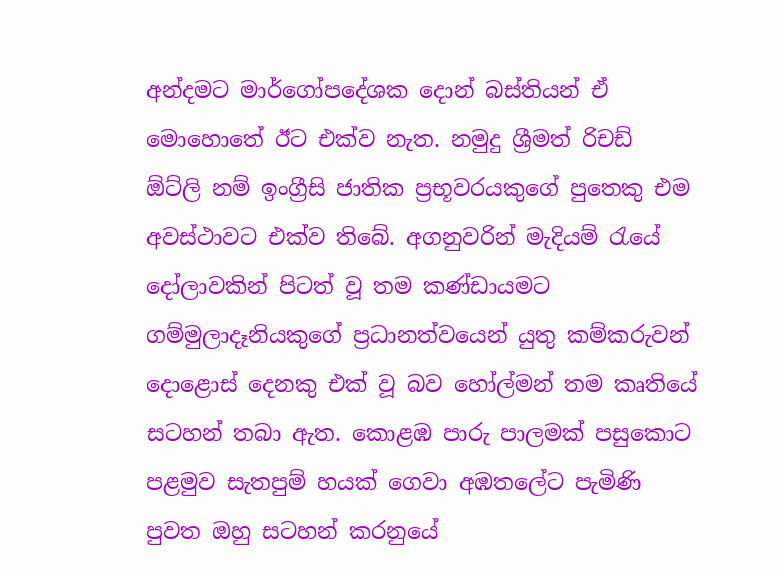අන්දමට මාර්ගෝපදේශක දොන් බස්තියන් ඒ මොහොතේ ඊට එක්ව නැත. නමුදු ශ්‍රීමත් රිචඩ් ඕට්ලි නම් ඉංග්‍රීසි ජාතික ප්‍රභූවරයකුගේ පුතෙකු එම අවස්ථාවට එක්ව තිබේ. අගනුවරින් මැදියම් රැයේ දෝලාවකින් පිටත් වූ තම කණ්ඩායමට ගම්මුලාදෑනියකුගේ ප්‍රධානත්වයෙන් යුතු කම්කරුවන් දොළොස් දෙනකු එක් වූ බව හෝල්මන් තම කෘතියේ සටහන් තබා ඇත. කොළඹ පාරු පාලමක් පසුකොට පළමුව සැතපුම් හයක් ගෙවා අඹතලේට පැමිණි පුවත ඔහු සටහන් කරනුයේ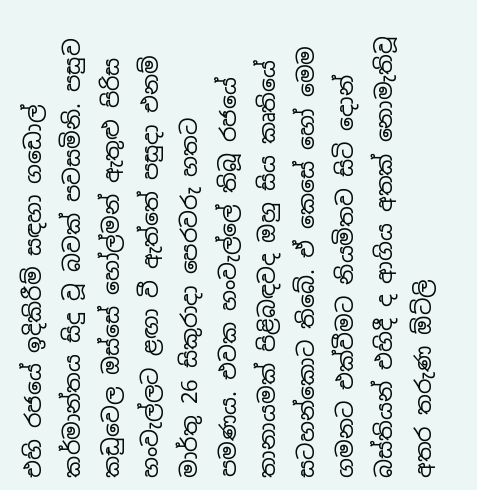එහි රජයේ ඉදිකිරීම් සඳහා ගඩොල් කර්මාන්තය සිදු වූ බවක් පවසමිනි. පසුව කඩුවෙල ඔස්සේ හෝල්මන් ඇතුළු පිරිස හංවැල්ලට ළඟා වී ඇත්තේ පසුදා එනම් මාර්තු 26 සිකුරාදා පෙරවරු හතට පමණය. එවක හංවැල්ලේ තිබූ රජයේ තානායමක් පිළිබඳවද ඔහු සිය කෘතියේ සටහන්කොට තිබේ. ඒ කෙසේ හෝ මෙම ගමනට එක්වීමට නියමිතව සිටි දොන් බස්තියන් එහිදී ද ආගිය අතක් නොමැතිවූ අතර තරුණ ඕට්ලි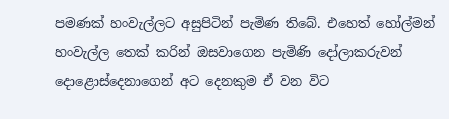පමණක් හංවැල්ලට අසුපිටින් පැමිණ තිබේ. එහෙත් හෝල්මන් හංවැල්ල තෙක් කරින් ඔසවාගෙන පැමිණි දෝලාකරුවන් දොළොස්දෙනාගෙන් අට දෙනකුම ඒ වන විට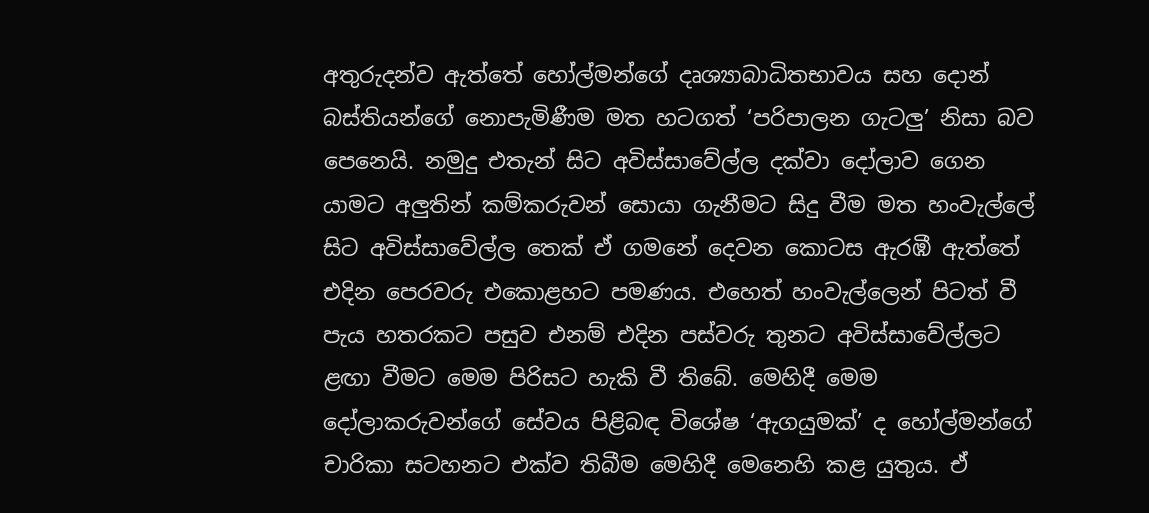අතුරුදන්ව ඇත්තේ හෝල්මන්ගේ දෘශ්‍යාබාධිතභාවය සහ දොන් බස්තියන්ගේ නොපැමිණීම මත හටගත් ‘පරිපාලන ගැටලු’ නිසා බව පෙනෙයි. නමුදු එතැන් සිට අවිස්සාවේල්ල දක්වා දෝලාව ගෙන යාමට අලුතින් කම්කරුවන් සොයා ගැනීමට සිදු වීම මත හංවැල්ලේ සිට අවිස්සාවේල්ල තෙක් ඒ ගමනේ දෙවන කොටස ඇරඹී ඇත්තේ එදින පෙරවරු එකොළහට පමණය. එහෙත් හංවැල්ලෙන් පිටත් වී පැය හතරකට පසුව එනම් එදින පස්වරු තුනට අවිස්සාවේල්ලට ළඟා වීමට මෙම පිරිසට හැකි වී තිබේ. මෙහිදී මෙම දෝලාකරුවන්ගේ සේවය පිළිබඳ විශේෂ ‘ඇගයුමක්’ ද හෝල්මන්ගේ චාරිකා සටහනට එක්ව තිබීම මෙහිදී මෙනෙහි කළ යුතුය. ඒ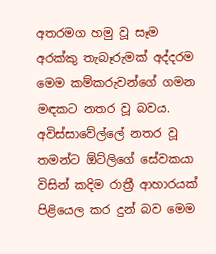අතරමග හමු වූ සෑම අරක්කු තැබෑරුමක් අද්දරම මෙම කම්කරුවන්ගේ ගමන මඳකට නතර වූ බවය. අවිස්සාවේල්ලේ නතර වූ තමන්ට ඕට්ලිගේ සේවකයා විසින් කදිම රාත්‍රී ආහාරයක් පිළියෙල කර දුන් බව මෙම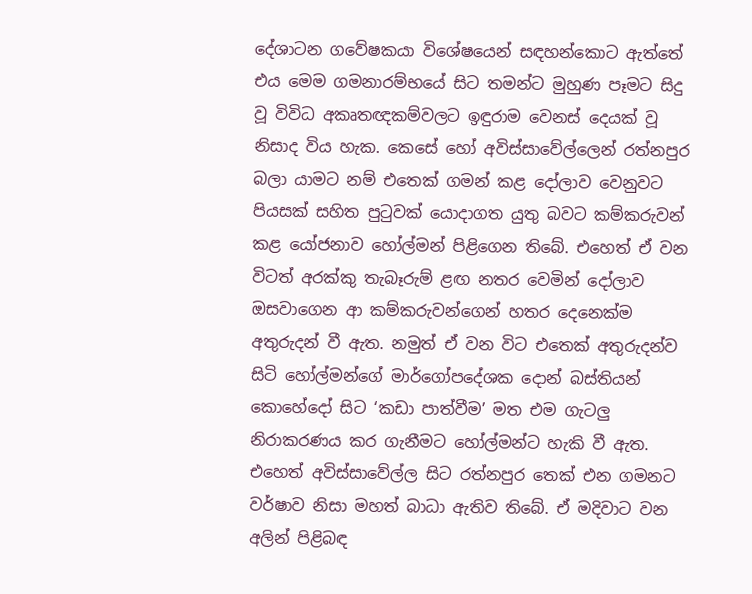දේශාටන ගවේෂකයා විශේෂයෙන් සඳහන්කොට ඇත්තේ එය මෙම ගමනාරම්භයේ සිට තමන්ට මුහුණ පෑමට සිදු වූ විවිධ අකෘතඥකම්වලට ඉඳුරාම වෙනස් දෙයක් වූ නිසාද විය හැක. කෙසේ හෝ අවිස්සාවේල්ලෙන් රත්නපුර බලා යාමට නම් එතෙක් ගමන් කළ දෝලාව වෙනුවට පියසක් සහිත පුටුවක් යොදාගත යුතු බවට කම්කරුවන් කළ යෝජනාව හෝල්මන් පිළිගෙන තිබේ. එහෙත් ඒ වන විටත් අරක්කු තැබෑරුම් ළඟ නතර වෙමින් දෝලාව ඔසවාගෙන ආ කම්කරුවන්ගෙන් හතර දෙනෙක්ම අතුරුදන් වී ඇත. නමුත් ඒ වන විට එතෙක් අතුරුදන්ව සිටි හෝල්මන්ගේ මාර්ගෝපදේශක දොන් බස්තියන් කොහේදෝ සිට ‘කඩා පාත්වීම’ මත එම ගැටලු නිරාකරණය කර ගැනීමට හෝල්මන්ට හැකි වී ඇත. එහෙත් අවිස්සාවේල්ල සිට රත්නපුර තෙක් එන ගමනට වර්ෂාව නිසා මහත් බාධා ඇතිව තිබේ. ඒ මදිවාට වන අලින් පිළිබඳ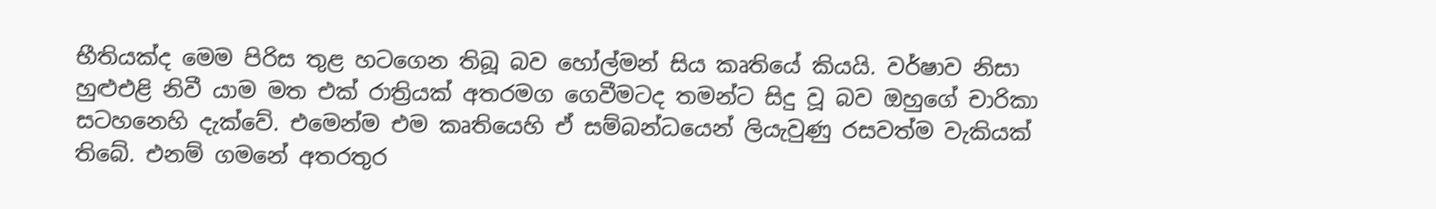භීතියක්ද මෙම පිරිස තුළ හටගෙන තිබූ බව හෝල්මන් සිය කෘතියේ කියයි. වර්ෂාව නිසා හුළුඑළි නිවී යාම මත එක් රාත්‍රියක් අතරමග ගෙවීමටද තමන්ට සිදු වූ බව ඔහුගේ චාරිකා සටහනෙහි දැක්වේ. එමෙන්ම එම කෘතියෙහි ඒ සම්බන්ධයෙන් ලියැවුණු රසවත්ම වැකියක් තිබේ. එනම් ගමනේ අතරතුර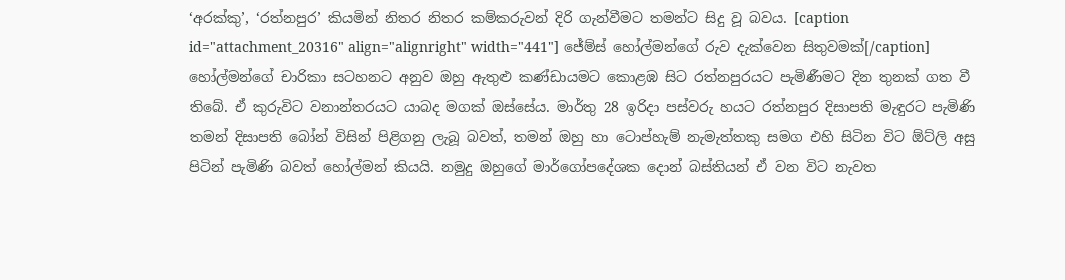‘අරක්කු’, ‘රත්නපුර’ කියමින් නිතර නිතර කම්කරුවන් දිරි ගැන්වීමට තමන්ට සිදු වූ බවය. [caption id="attachment_20316" align="alignright" width="441"] ජේම්ස් හෝල්මන්ගේ රුව දැක්වෙන සිතුවමක්[/caption] හෝල්මන්ගේ චාරිකා සටහනට අනුව ඔහු ඇතුළු කණ්ඩායමට කොළඹ සිට රත්නපුරයට පැමිණීමට දින තුනක් ගත වී තිබේ. ඒ කුරුවිට වනාන්තරයට යාබද මගක් ඔස්සේය. මාර්තු 28 ඉරිදා පස්වරු හයට රත්නපුර දිසාපති මැඳුරට පැමිණි තමන් දිසාපති බෝන් විසින් පිළිගනු ලැබූ බවත්, තමන් ඔහු හා ටොප්හැම් නැමැත්තකු සමග එහි සිටින විට ඕට්ලි අසු පිටින් පැමිණි බවත් හෝල්මන් කියයි. නමුදු ඔහුගේ මාර්ගෝපදේශක දොන් බස්තියන් ඒ වන විට නැවත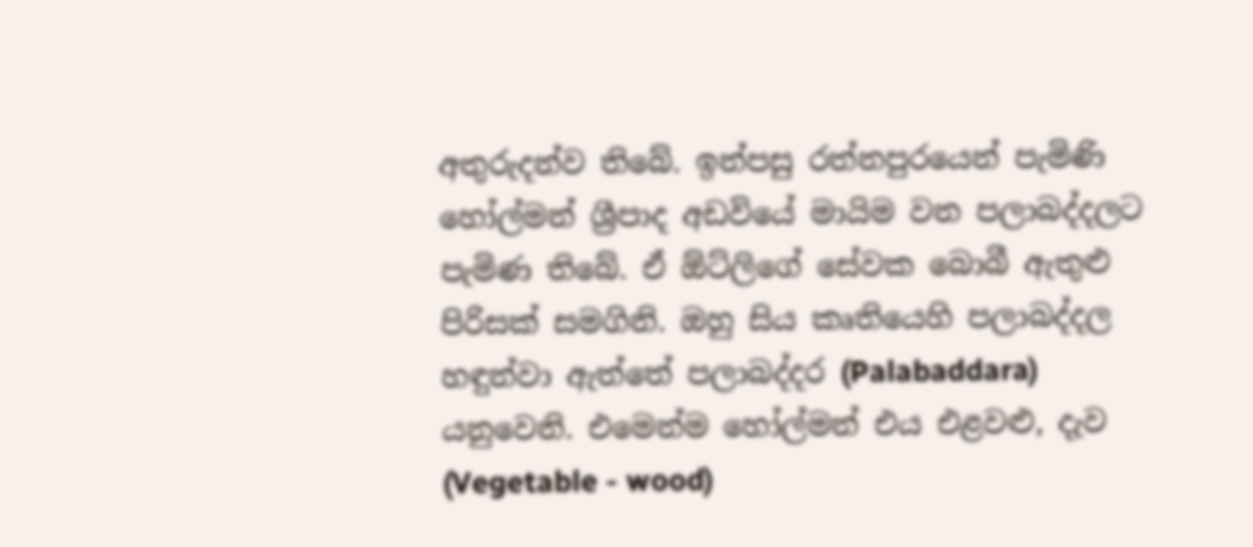අතුරුදන්ව තිබේ. ඉන්පසු රත්නපුරයෙන් පැමිණි හෝල්මන් ශ්‍රීපාද අඩවියේ මායිම වන පලාබද්දලට පැමිණ තිබේ. ඒ ඕට්ලිගේ සේවක බොබී ඇතුළු පිරිසක් සමගිනි. ඔහු සිය කෘතියෙහි පලාබද්දල හඳුන්වා ඇත්තේ පලාබද්දර (Palabaddara) යනුවෙනි. එමෙන්ම හෝල්මන් එය එළවළු, දැව (Vegetable - wood)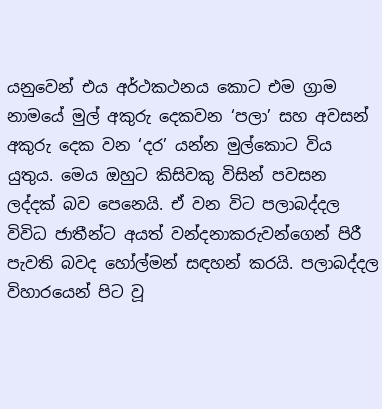යනුවෙන් එය අර්ථකථනය කොට එම ග්‍රාම නාමයේ මුල් අකුරු දෙකවන ‘පලා’ සහ අවසන් අකුරු දෙක වන ‘දර’ යන්න මුල්කොට විය යුතුය. මෙය ඔහුට කිසිවකු විසින් පවසන ලද්දක් බව පෙනෙයි. ඒ වන විට පලාබද්දල විවිධ ජාතීන්ට අයත් වන්දනාකරුවන්ගෙන් පිරී පැවති බවද හෝල්මන් සඳහන් කරයි. පලාබද්දල විහාරයෙන් පිට වූ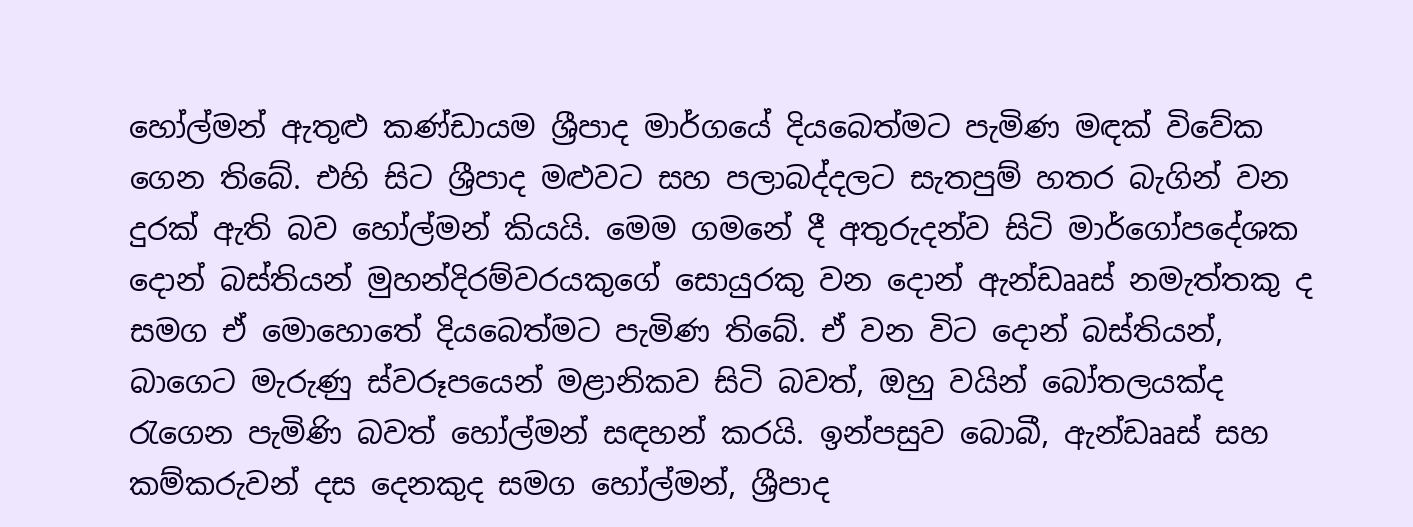හෝල්මන් ඇතුළු කණ්ඩායම ශ්‍රීපාද මාර්ගයේ දියබෙත්මට පැමිණ මඳක් විවේක ගෙන තිබේ. එහි සිට ශ්‍රීපාද මළුවට සහ පලාබද්දලට සැතපුම් හතර බැගින් වන දුරක් ඇති බව හෝල්මන් කියයි. මෙම ගමනේ දී අතුරුදන්ව සිටි මාර්ගෝපදේශක දොන් බස්තියන් මුහන්දිරම්වරයකුගේ සොයුරකු වන දොන් ඇන්ඩෲස් නමැත්තකු ද සමග ඒ මොහොතේ දියබෙත්මට පැමිණ තිබේ. ඒ වන විට දොන් බස්තියන්, බාගෙට මැරුණු ස්වරූපයෙන් මළානිකව සිටි බවත්, ඔහු වයින් බෝතලයක්ද රැගෙන පැමිණි බවත් හෝල්මන් සඳහන් කරයි. ඉන්පසුව බොබී, ඇන්ඩෲස් සහ කම්කරුවන් දස දෙනකුද සමග හෝල්මන්, ශ්‍රීපාද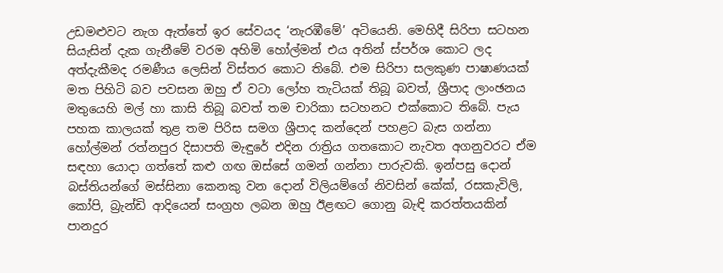උඩමළුවට නැග ඇත්තේ ඉර සේවයද ‘නැරඹීමේ’ අටියෙනි. මෙහිදී සිරිපා සටහන සියැසින් දැක ගැනීමේ වරම අහිමි හෝල්මන් එය අතින් ස්පර්ශ කොට ලද අත්දැකීමද රමණීය ලෙසින් විස්තර කොට තිබේ. එම සිරිපා සලකුණ පාෂාණයක් මත පිහිටි බව පවසන ඔහු ඒ වටා ලෝහ තැටියක් තිබූ බවත්, ශ්‍රීපාද ලාංඡනය මතුයෙහි මල් හා කාසි තිබූ බවත් තම චාරිකා සටහනට එක්කොට තිබේ. පැය පහක කාලයක් තුළ තම පිරිස සමග ශ්‍රීපාද කන්දෙන් පහළට බැස ගන්නා හෝල්මන් රත්නපුර දිසාපති මැඳුරේ එදින රාත්‍රිය ගතකොට නැවත අගනුවරට ඒම සඳහා යොදා ගත්තේ කළු ගඟ ඔස්සේ ගමන් ගන්නා පාරුවකි. ඉන්පසු දොන් බස්තියන්ගේ මස්සිනා කෙනකු වන දොන් විලියම්ගේ නිවසින් කේක්, රසකැවිලි, කෝපි, බ්‍රැන්ඩි ආදියෙන් සංග්‍රහ ලබන ඔහු ඊළඟට ගොනු බැඳි කරත්තයකින් පානදුර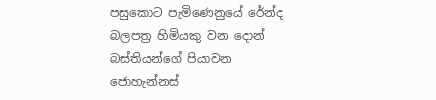පසුකොට පැමිණෙනුයේ රේන්ද බලපත්‍ර හිමියකු වන දොන් බස්තියන්ගේ පියාවන ජොහැන්නස්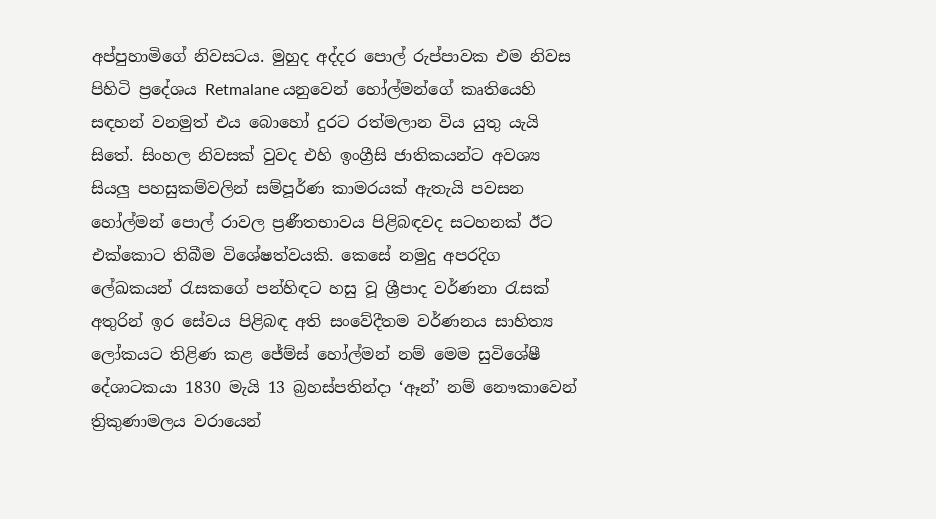අප්පුහාමිගේ නිවසටය. මුහුද අද්දර පොල් රුප්පාවක එම නිවස පිහිටි ප්‍රදේශය Retmalane යනුවෙන් හෝල්මන්ගේ කෘතියෙහි සඳහන් වනමුත් එය බොහෝ දුරට රත්මලාන විය යුතු යැයි සිතේ. සිංහල නිවසක් වුවද එහි ඉංග්‍රීසි ජාතිකයන්ට අවශ්‍ය සියලු පහසුකම්වලින් සම්පූර්ණ කාමරයක් ඇතැයි පවසන හෝල්මන් පොල් රාවල ප්‍රණීතභාවය පිළිබඳවද සටහනක් ඊට එක්කොට තිබීම විශේෂත්වයකි. කෙසේ නමුදු අපරදිග ලේඛකයන් රැසකගේ පන්හිඳට හසු වූ ශ්‍රීපාද වර්ණනා රැසක් අතුරින් ඉර සේවය පිළිබඳ අති සංවේදීතම වර්ණනය සාහිත්‍ය ලෝකයට තිළිණ කළ ජේම්ස් හෝල්මන් නම් මෙම සුවිශේෂී දේශාටකයා 1830 මැයි 13 බ්‍රහස්පතින්දා ‘ඈන්’ නම් නෞකාවෙන් ත්‍රිකුණාමලය වරායෙන්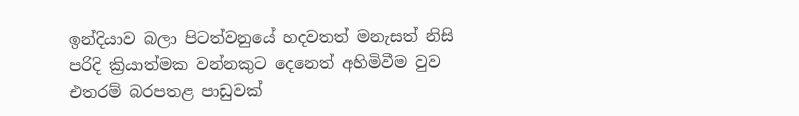ඉන්දියාව බලා පිටත්වනුයේ හදවතත් මනැසත් නිසි පරිදි ක්‍රියාත්මක වන්නකුට දෙනෙත් අහිමිවීම වුව එතරම් බරපතළ පාඩුවක්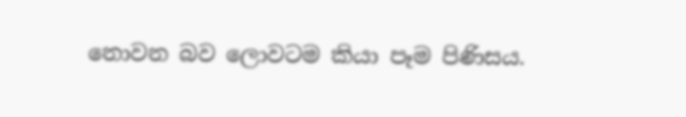නොවන බව ලොවටම කියා පෑම පිණිසය.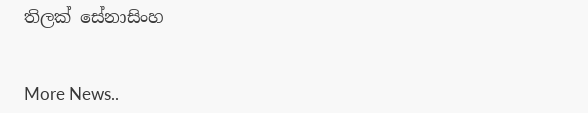තිලක් සේනාසිංහ


More News..